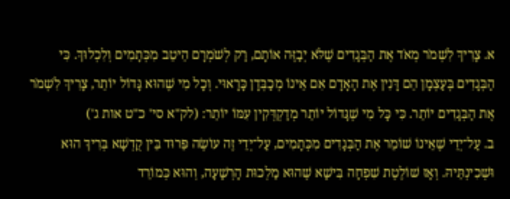א. צָרִיךְ לִשְׁמֹר מְאֹד אֶת הַבְּגָדִים שֶׁלֹּא יְבַזֶּה אוֹתָם, רַק לְשֹׁמְרָם הֵיטֵב מִכְּתָמִים וְלִכְלוּךְ. כִּי הַבְּגָדִים בְּעַצְמָן הֵם דָּנִין אֶת הָאָדָם אִם אֵינוֹ מְכַבְּדָן כָּרָאוּי. וְכָל מִי שֶׁהוּא גָּדוֹל יוֹתֵר, צָרִיךְ לִשְׁמֹר אֶת הַבְּגָדִים יוֹתֵר. כִּי כָּל מִי שֶׁגָּדוֹל יוֹתֵר מְדַקְדְּקִין עִמּוֹ יוֹתֵר: (לק"א סי' כ"ט אות ג')
ב. עַל־יְדֵי שֶׁאֵינוֹ שׁוֹמֵר אֶת הַבְּגָדִים מִכְּתָמִים, עַל־יְדֵי זֶה עוֹשֶׂה פֵּרוּד בֵּין קֻדְשָׁא בְּרִיךְ הוּא וּשְׁכִינְתֵּיהּ. וְאָז שׁוֹלֶטֶת שִׁפְחָה בִּישָׁא שֶׁהוּא מַלְכוּת הָרְשָׁעָה, וְהוּא כְּמוֹרֵד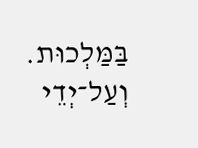בַּמַּלְכוּת. וְעַל־יְדֵי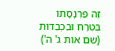זֶה פַּרְנָסָתוֹ בְּטֹרַח וּבִכְבֵדוּת (שם אות ג' ה')